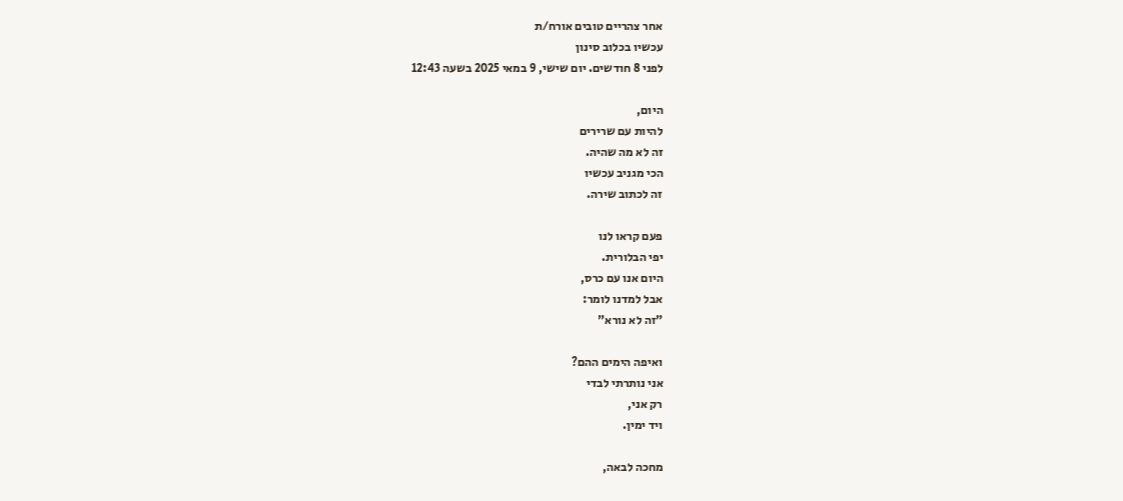אחר צהריים טובים אורח/ת
עכשיו בכלוב סינון
לפני 8 חודשים. יום שישי, 9 במאי 2025 בשעה 12:43

היום,
להיות עם שרירים
זה לא מה שהיה.
הכי מגניב עכשיו
זה לכתוב שירה.

פעם קראו לנו
יפי הבלורית.
היום אנו עם כרס,
אבל למדנו לומר:
"זה לא נורא"

ואיפה הימים ההם?
אני נותרתי לבדי
רק אני,
ויד ימין.

מחכה לבאה,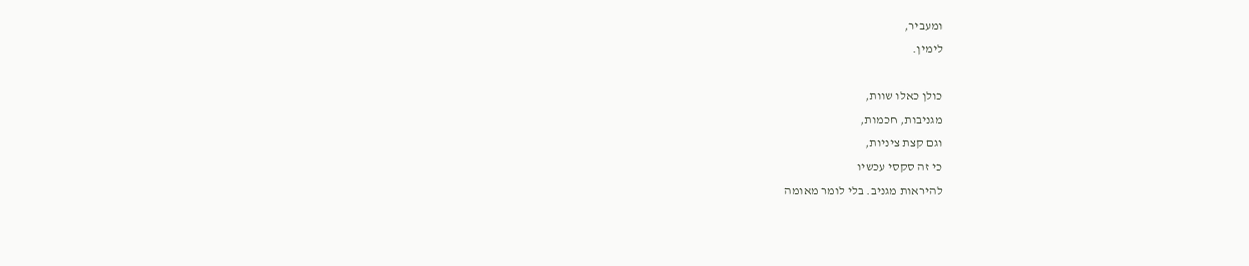ומעביר,
לימין.

כולן כאלו שוות,
מגניבות, חכמות,
וגם קצת ציניות,
כי זה סקסי עכשיו
להיראות מגניב. בלי לומר מאומה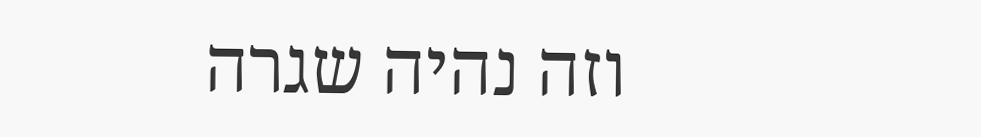וזה נהיה שגרה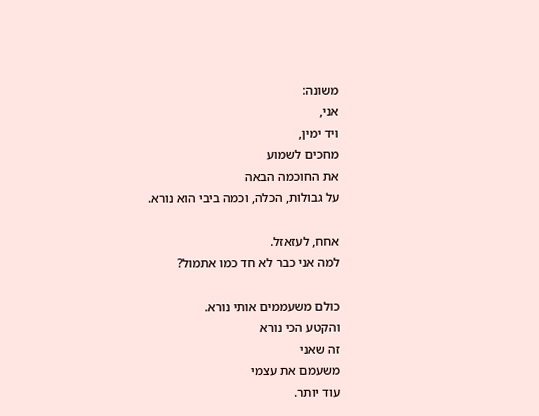משונה:
אני,
ויד ימין,
מחכים לשמוע
את החוכמה הבאה
על גבולות, הכלה, וכמה ביבי הוא נורא.

אחח, לעזאזל.
למה אני כבר לא חד כמו אתמול?

כולם משעממים אותי נורא.
והקטע הכי נורא
זה שאני
משעמם את עצמי
עוד יותר.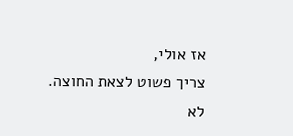אז אולי,
צריך פשוט לצאת החוצה.
לא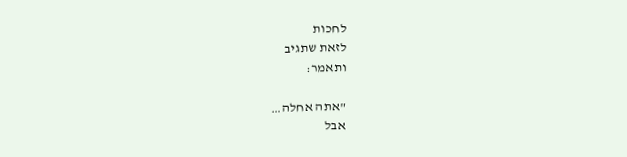לחכות
לזאת שתגיב
ותאמר:

"אתה אחלה…
אבל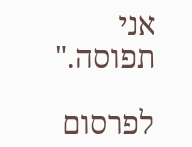אני תפוסה."

לפרסום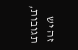זה יש תגובות,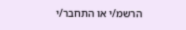הרשמ/י או התחבר/י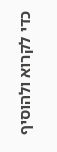כדי לקרוא ולהוסיף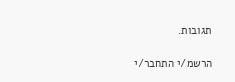תגובות.

הרשמ/י התחבר/י